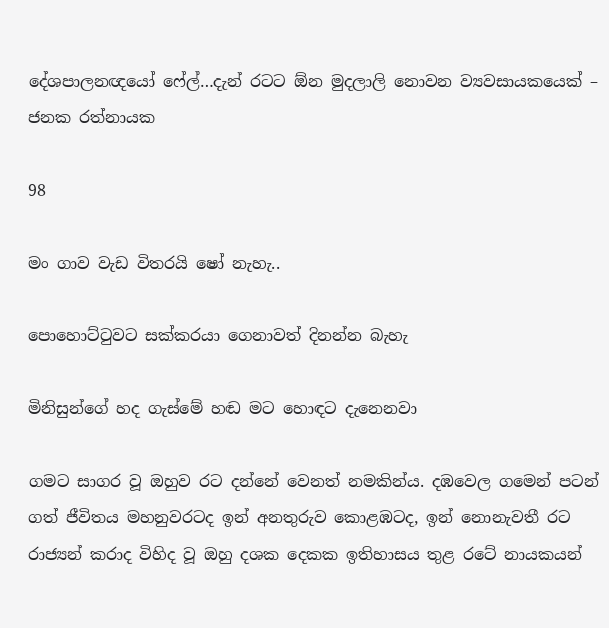දේශපාලනඥයෝ ෆේල්…දැන් රටට ඕන මුදලාලි නොවන ව්‍යවසායකයෙක් – ජනක රත්නායක

98

මං ගාව වැඩ විතරයි ෂෝ නැහැ..

පොහොට්ටුවට සක්කරයා ගෙනාවත් දිනන්න බැහැ

මිනිසුන්ගේ හද ගැස්මේ හඬ මට හොඳට දැනෙනවා

ගමට සාගර වූ ඔහුව රට දන්නේ වෙනත් නමකින්ය. දඹවෙල ගමෙන් පටන් ගත් ජීවිතය මහනුවරටද ඉන් අනතුරුව කොළඹටද, ඉන් නොනැවතී රට රාජ්‍යන් කරාද විහිද වූ ඔහු දශක දෙකක ඉතිහාසය තුළ රටේ නායකයන්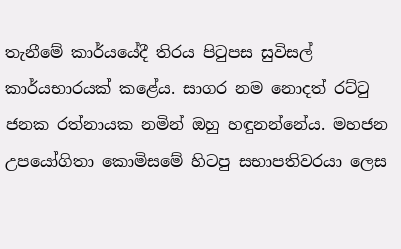තැනීමේ කාර්යයේදී තිරය පිටුපස සුවිසල් කාර්යභාරයක් කළේය. සාගර නම නොදත් රට්ටු ජනක රත්නායක නමින් ඔහු හඳුනන්නේය. මහජන උපයෝගිතා කොමිසමේ හිටපු සභාපතිවරයා ලෙස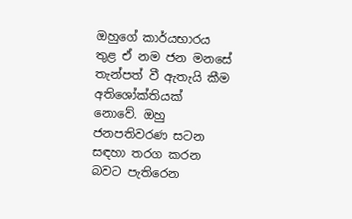ඔහුගේ කාර්යභාරය තුළ ඒ නම ජන මනසේ තැන්පත් වී ඇතැයි කීම අතිශෝක්තියක් නොවේ. ඔහු ජනපතිවරණ සටන සඳහා තරග කරන බවට පැතිරෙන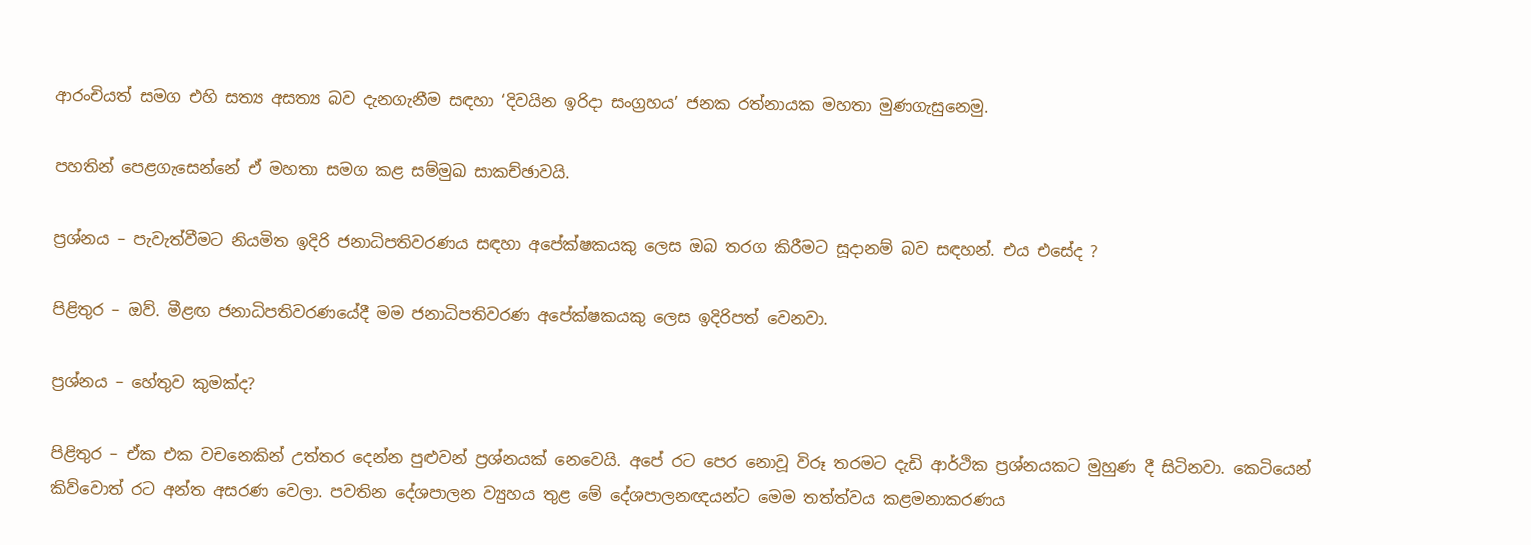ආරංචියත් සමග එහි සත්‍ය අසත්‍ය බව දැනගැනීම සඳහා ‘දිවයින ඉරිදා සංග්‍රහය’ ජනක රත්නායක මහතා මුණගැසුනෙමු.

පහතින් පෙළගැසෙන්නේ ඒ මහතා සමග කළ සම්මුඛ සාකච්ඡාවයි.

ප්‍රශ්නය – පැවැත්වීමට නියමිත ඉදිරි ජනාධිපතිවරණය සඳහා අපේක්ෂකයකු ලෙස ඔබ තරග කිරීමට සූදානම් බව සඳහන්. එය එසේද ?

පිළිතුර – ඔව්. මීළඟ ජනාධිපතිවරණයේදී මම ජනාධිපතිවරණ අපේක්ෂකයකු ලෙස ඉදිරිපත් වෙනවා.

ප්‍රශ්නය – හේතුව කුමක්ද?

පිළිතුර – ඒක එක වචනෙකින් උත්තර දෙන්න පුළුවන් ප්‍රශ්නයක් නෙවෙයි. අපේ රට පෙර නොවූ විරූ තරමට දැඩි ආර්ථික ප්‍රශ්නයකට මුහුණ දී සිටිනවා. කෙටියෙන් කිව්වොත් රට අන්ත අසරණ වෙලා. පවතින දේශපාලන ව්‍යුහය තුළ මේ දේශපාලනඥයන්ට මෙම තත්ත්වය කළමනාකරණය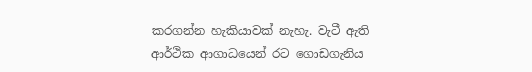කරගන්න හැකියාවක් නැහැ. වැටී ඇති ආර්ථික ආගාධයෙන් රට ගොඩගැනිය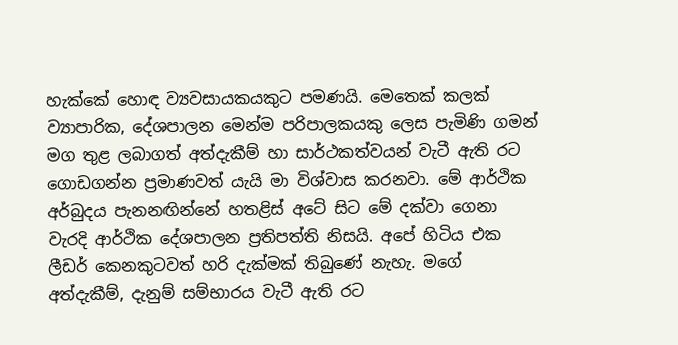හැක්කේ හොඳ ව්‍යවසායකයකුට පමණයි. මෙතෙක් කලක් ව්‍යාපාරික, දේශපාලන මෙන්ම පරිපාලකයකු ලෙස පැමිණි ගමන් මග තුළ ලබාගත් අත්දැකීම් හා සාර්ථකත්වයන් වැටී ඇති රට ගොඩගන්න ප්‍රමාණවත් යැයි මා විශ්වාස කරනවා. මේ ආර්ථික අර්බුදය පැනනඟින්නේ හතළිස් අටේ සිට මේ දක්වා ගෙනා වැරදි ආර්ථික දේශපාලන ප්‍රතිපත්ති නිසයි. අපේ හිටිය එක ලීඩර් කෙනකුටවත් හරි දැක්මක් තිබුණේ නැහැ. මගේ අත්දැකීම්, දැනුම් සම්භාරය වැටී ඇති රට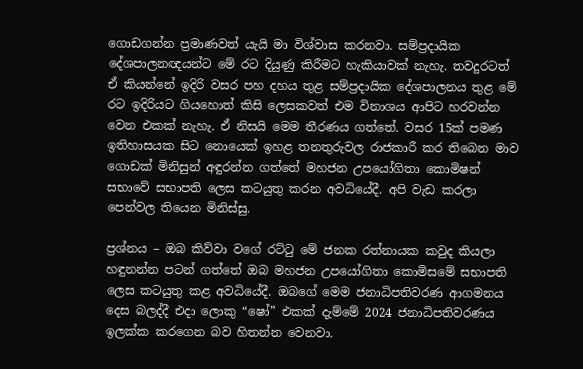ගොඩගන්න ප්‍රමාණවත් යැයි මා විශ්වාස කරනවා. සම්ප්‍රදායික දේශපාලනඥයන්ට මේ රට දියුණු කිරීමට හැකියාවක් නැහැ. තවදුරටත් ඒ කියන්නේ ඉදිරි වසර පහ දහය තුළ සම්ප්‍රදායික දේශපාලනය තුළ මේ රට ඉදිරියට ගියහොත් කිසි ලෙසකවත් එම විනාශය ආපිට හරවන්න වෙන එකක් නැහැ. ඒ නිසයි මෙම තීරණය ගත්තේ. වසර 15ක් පමණ ඉතිහාසයක සිට නොයෙක් ඉහළ තනතුරුවල රාජකාරී කර තිබෙන මාව ගොඩක් මිනිසුන් අඳුරන්න ගත්තේ මහජන උපයෝගිතා කොමිෂන් සභාවේ සභාපති ලෙස කටයුතු කරන අවධියේදී. අපි වැඩ කරලා පෙන්වල තියෙන මිනිස්සු.

ප්‍රශ්නය – ඔබ කිව්වා වගේ රට්ටු මේ ජනක රත්නායක කවුද කියලා හඳුනන්න පටන් ගත්තේ ඔබ මහජන උපයෝගිතා කොමිසමේ සභාපති ලෙස කටයුතු කළ අවධියේදී. ඔබගේ මෙම ජනාධිපතිවරණ ආගමනය දෙස බලද්දී එදා ලොකු “ෂෝ” එකක් දැම්මේ 2024 ජනාධිපතිවරණය ඉලක්ක කරගෙන බව හිතන්න වෙනවා.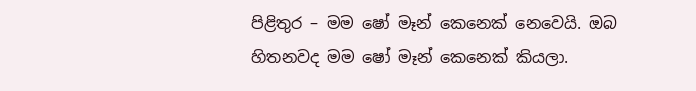පිළිතුර – මම ෂෝ මෑන් කෙනෙක් නෙවෙයි. ඔබ හිතනවද මම ෂෝ මෑන් කෙනෙක් කියලා.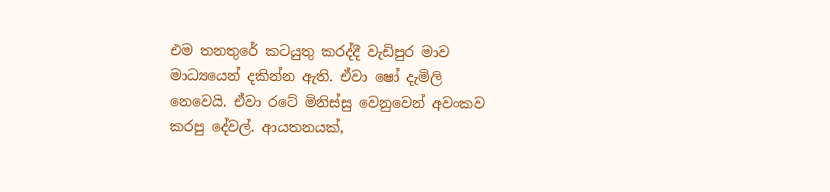එම තනතුරේ කටයුතු කරද්දී වැඩිපුර මාව මාධ්‍යයෙන් දකින්න ඇති. ඒවා ෂෝ දැමිලි නෙවෙයි. ඒවා රටේ මිනිස්සු වෙනුවෙන් අවංකව කරපු දේවල්. ආයතනයක්,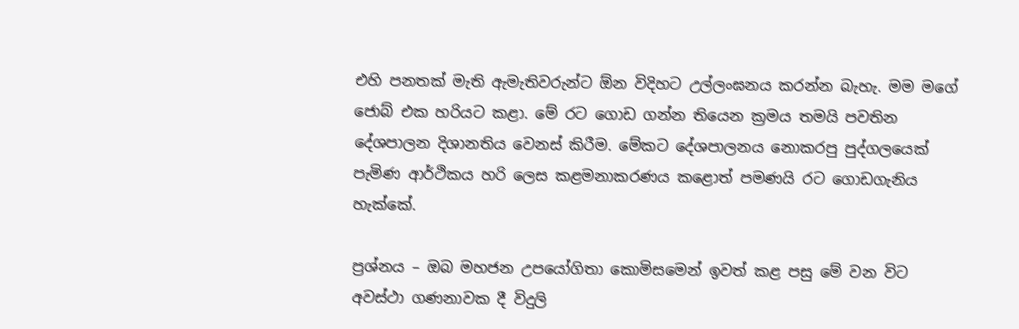එහි පනතක් මැති ඇමැතිවරුන්ට ඕන විදිහට උල්ලංඝනය කරන්න බැහැ. මම මගේ ජොබ් එක හරියට කළා. මේ රට ගොඩ ගන්න තියෙන ක්‍රමය තමයි පවතින දේශපාලන දිශානතිය වෙනස් කිරීම. මේකට දේශපාලනය නොකරපු පුද්ගලයෙක් පැමිණ ආර්ථිකය හරි ලෙස කළමනාකරණය කළොත් පමණයි රට ගොඩගැනිය හැක්කේ.

ප්‍රශ්නය – ඔබ මහජන උපයෝගිතා කොමිසමෙන් ඉවත් කළ පසු මේ වන විට අවස්ථා ගණනාවක දී විදුලි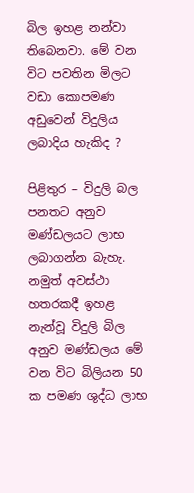බිල ඉහළ නන්වා තිබෙනවා. මේ වන විට පවතින මිලට වඩා කොපමණ අඩුවෙන් විදුලිය ලබාදිය හැකිද ?

පිළිතුර – විදුලි බල පනතට අනුව මණ්ඩලයට ලාභ ලබාගන්න බැහැ. නමුත් අවස්ථා හතරකදී ඉහළ නැන්වූ විදුලි බිල අනුව මණ්ඩලය මේ වන විට බිලියන 50 ක පමණ ශුද්ධ ලාභ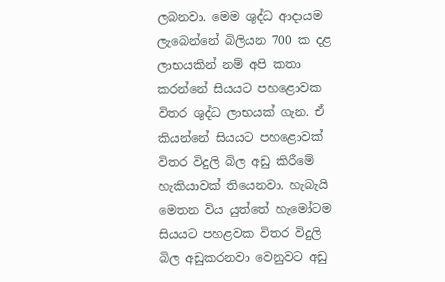ලබනවා. මෙම ශුද්ධ ආදායම ලැබෙන්නේ බිලියන 700 ක දළ ලාභයකින් නම් අපි කතා කරන්නේ සියයට පහළොවක විතර ශුද්ධ ලාභයක් ගැන. ඒ කියන්නේ සියයට පහළොවක් විතර විදුලි බිල අඩු කිරීමේ හැකියාවක් තියෙනවා. හැබැයි මෙතන විය යුත්තේ හැමෝටම සියයට පහළවක විතර විදුලි බිල අඩුකරනවා වෙනුවට අඩු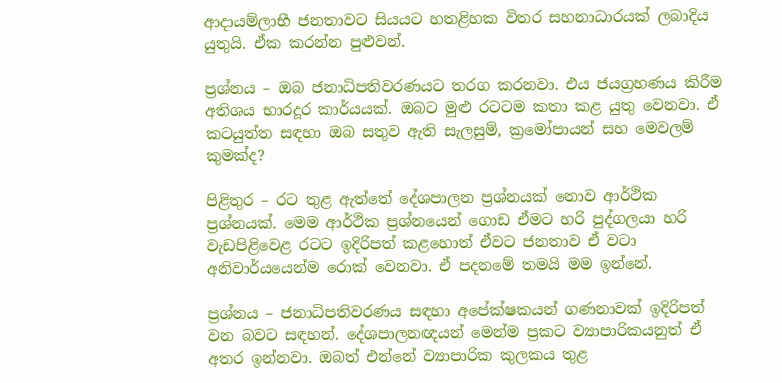ආදායම්ලාභී ජනතාවට සියයට හතළිහක විතර සහනාධාරයක් ලබාදිය යුතුයි. ඒක කරන්න පුළුවන්.

ප්‍රශ්නය – ඔබ ජනාධිපතිවරණයට තරග කරනවා. එය ජයග්‍රහණය කිරීම අතිශය භාරදූර කාර්යයක්. ඔබට මුළු රටටම කතා කළ යුතු වෙනවා. ඒ කටයුත්ත සඳහා ඔබ සතුව ඇති සැලසුම්, ක්‍රමෝපායන් සහ මෙවලම් කුමක්ද?

පිළිතුර – රට තුළ ඇත්තේ දේශපාලන ප්‍රශ්නයක් නොව ආර්ථික ප්‍රශ්නයක්. මෙම ආර්ථික ප්‍රශ්නයෙන් ගොඩ ඒමට හරි පුද්ගලයා හරි වැඩපිළිවෙළ රටට ඉදිරිපත් කළහොත් ඒවට ජනතාව ඒ වටා අනිවාර්යයෙන්ම රොක් වෙනවා. ඒ පදනමේ තමයි මම ඉන්නේ.

ප්‍රශ්නය – ජනාධිපතිවරණය සඳහා අපේක්ෂකයන් ගණනාවක් ඉදිරිපත් වන බවට සඳහන්. දේශපාලනඥයන් මෙන්ම ප්‍රකට ව්‍යාපාරිකයනුත් ඒ අතර ඉන්නවා. ඔබත් එන්නේ ව්‍යාපාරික කුලකය තුළ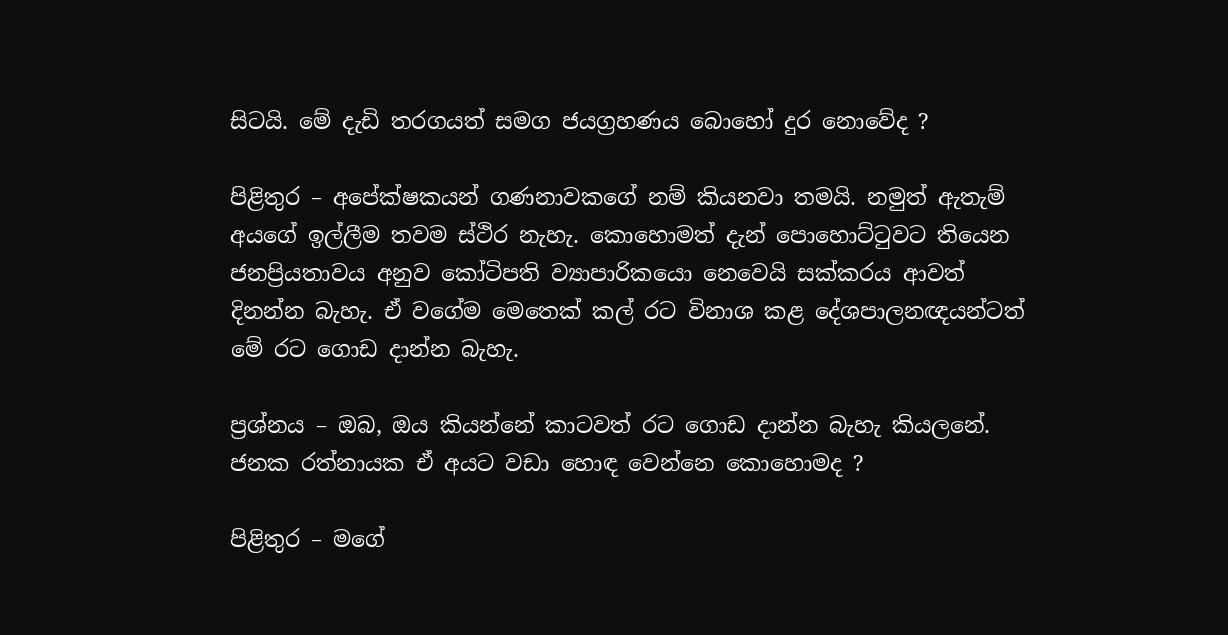සිටයි. මේ දැඩි තරගයත් සමග ජයග්‍රහණය බොහෝ දුර නොවේද ?

පිළිතුර – අපේක්ෂකයන් ගණනාවකගේ නම් කියනවා තමයි. නමුත් ඇතැම් අයගේ ඉල්ලීම තවම ස්ථිර නැහැ. කොහොමත් දැන් පොහොට්ටුවට තියෙන ජනප්‍රියතාවය අනුව කෝටිපති ව්‍යාපාරිකයො නෙවෙයි සක්කරය ආවත් දිනන්න බැහැ. ඒ වගේම මෙතෙක් කල් රට විනාශ කළ දේශපාලනඥයන්ටත් මේ රට ගොඩ දාන්න බැහැ.

ප්‍රශ්නය – ඔබ, ඔය කියන්නේ කාටවත් රට ගොඩ දාන්න බැහැ කියලනේ. ජනක රත්නායක ඒ අයට වඩා හොඳ වෙන්නෙ කොහොමද ?

පිළිතුර – මගේ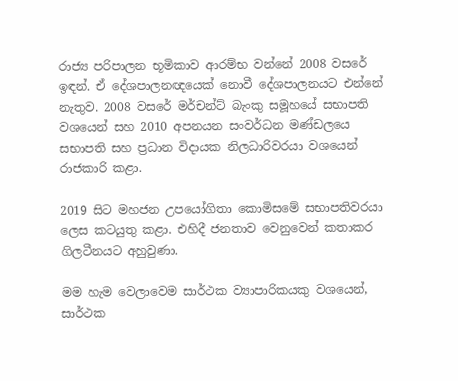රාජ්‍ය පරිපාලන භූමිකාව ආරම්භ වන්නේ 2008 වසරේ ඉඳන්. ඒ දේශපාලනඥයෙක් නොවී දේශපාලනයට එන්නේ නැතුව. 2008 වසරේ මර්චන්ට් බැංකු සමූහයේ සභාපති වශයෙන් සහ 2010 අපනයන සංවර්ධන මණ්ඩලයෙ සභාපති සහ ප්‍රධාන විදායක නිලධාරිවරයා වශයෙන් රාජකාරි කළා.

2019 සිට මහජන උපයෝගිතා කොමිසමේ සභාපතිවරයා ලෙස කටයුතු කළා. එහිදී ජනතාව වෙනුවෙන් කතාකර ගිලටීනයට අහුවුණා.

මම හැම වෙලාවෙම සාර්ථක ව්‍යාපාරිකයකු වශයෙන්, සාර්ථක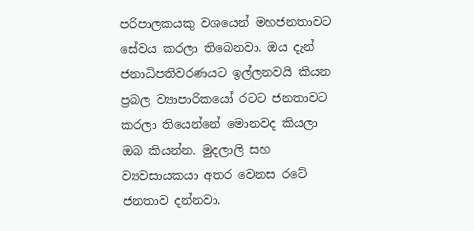පරිපාලකයකු වශයෙන් මහජනතාවට සේවය කරලා තිබෙනවා. ඔය දැන් ජනාධිපතිවරණයට ඉල්ලනවයි කියන ප්‍රබල ව්‍යාපාරිකයෝ රටට ජනතාවට කරලා තියෙන්නේ මොනවද කියලා ඔබ කියන්න. මුදලාලි සහ ව්‍යවසායකයා අතර වෙනස රටේ ජනතාව දන්නවා.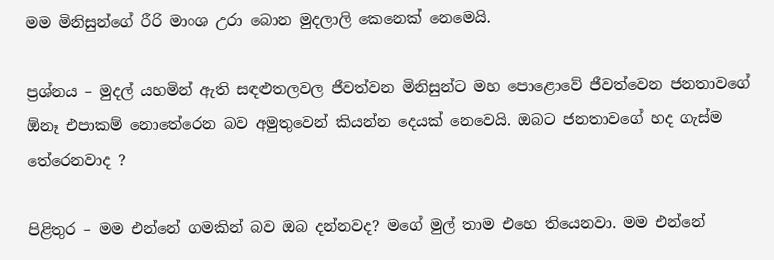මම මිනිසුන්ගේ රීරි මාංශ උරා බොන මුදලාලි කෙනෙක් නෙමෙයි.

ප්‍රශ්නය – මුදල් යහමින් ඇති සඳළුතලවල ජීවත්වන මිනිසුන්ට මහ පොළොවේ ජීවත්වෙන ජනතාවගේ ඕනෑ එපාකම් නොතේරෙන බව අමුතුවෙන් කියන්න දෙයක් නෙවෙයි. ඔබට ජනතාවගේ හද ගැස්ම තේරෙනවාද ?

පිළිතුර – මම එන්නේ ගමකින් බව ඔබ දන්නවද? මගේ මුල් තාම එහෙ තියෙනවා. මම එන්නේ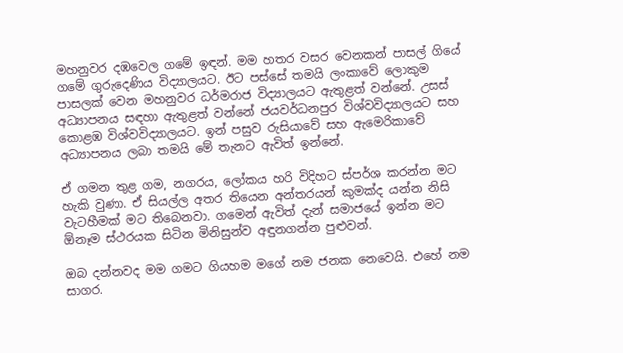මහනුවර දඹවෙල ගමේ ඉඳන්. මම හතර වසර වෙනකන් පාසල් ගියේ ගමේ ගුරුදෙණිය විද්‍යාලයට. ඊට පස්සේ තමයි ලංකාවේ ලොකුම පාසලක් වෙන මහනුවර ධර්මරාජ විද්‍යාලයට ඇතුළත් වන්නේ. උසස් අධ්‍යාපනය සඳහා ඇතුළත් වන්නේ ජයවර්ධනපුර විශ්වවිද්‍යාලයට සහ කොළඹ විශ්වවිද්‍යාලයට. ඉන් පසුව රුසියාවේ සහ ඇමෙරිකාවේ අධ්‍යාපනය ලබා තමයි මේ තැනට ඇවිත් ඉන්නේ.

ඒ ගමන තුළ ගම, නගරය, ලෝකය හරි විදිහට ස්පර්ශ කරන්න මට හැකි වුණා. ඒ සියල්ල අතර තියෙන අන්තරයන් කුමක්ද යන්න නිසි වැටහීමක් මට තිබෙනවා. ගමෙන් ඇවිත් දැන් සමාජයේ ඉන්න මට ඕනෑම ස්ථරයක සිටින මිනිසුන්ව අඳුනගන්න පුළුවන්.

ඔබ දන්නවද මම ගමට ගියහම මගේ නම ජනක නෙවෙයි. එහේ නම සාගර.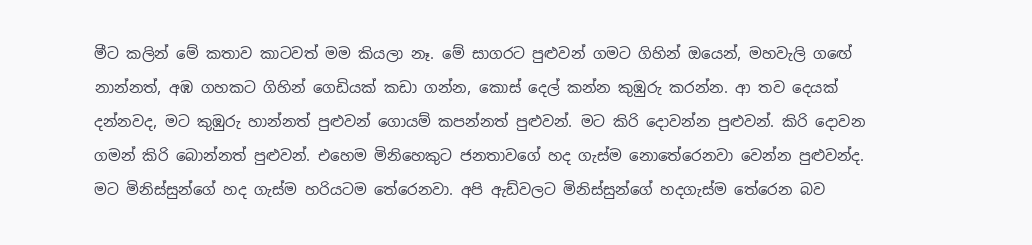මීට කලින් මේ කතාව කාටවත් මම කියලා නෑ. මේ සාගරට පුළුවන් ගමට ගිහින් ඔයෙන්, මහවැලි ගඟේ නාන්නත්, අඹ ගහකට ගිහින් ගෙඩියක් කඩා ගන්න, කොස් දෙල් කන්න කුඹුරු කරන්න. ආ තව දෙයක් දන්නවද, මට කුඹුරු හාන්නත් පුළුවන් ගොයම් කපන්නත් පුළුවන්. මට කිරි දොවන්න පුළුවන්. කිරි දොවන ගමන් කිරි බොන්නත් පුළුවන්. එහෙම මිනිහෙකුට ජනතාවගේ හද ගැස්ම නොතේරෙනවා වෙන්න පුළුවන්ද. මට මිනිස්සුන්ගේ හද ගැස්ම හරියටම තේරෙනවා. අපි ඇඩ්වලට මිනිස්සුන්ගේ හදගැස්ම තේරෙන බව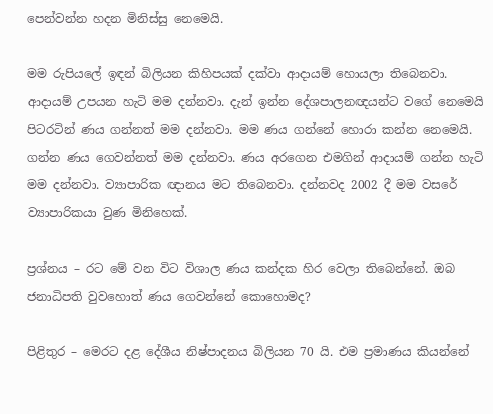පෙන්වන්න හදන මිනිස්සු නෙමෙයි.

මම රුපියලේ ඉඳන් බිලියන කිහිපයක් දක්වා ආදායම් හොයලා තිබෙනවා. ආදායම් උපයන හැටි මම දන්නවා. දැන් ඉන්න දේශපාලනඥයන්ට වගේ නෙමෙයි පිටරටින් ණය ගන්නත් මම දන්නවා. මම ණය ගන්නේ හොරා කන්න නෙමෙයි. ගන්න ණය ගෙවන්නත් මම දන්නවා. ණය අරගෙන එමගින් ආදායම් ගන්න හැටි මම දන්නවා. ව්‍යාපාරික ඥානය මට තිබෙනවා. දන්නවද 2002 දී මම වසරේ ව්‍යාපාරිකයා වුණ මිනිහෙක්.

ප්‍රශ්නය – රට මේ වන විට විශාල ණය කන්දක හිර වෙලා තිබෙන්නේ. ඔබ ජනාධිපති වුවහොත් ණය ගෙවන්නේ කොහොමද?

පිළිතුර – මෙරට දළ දේශීය නිෂ්පාදනය බිලියන 70 යි. එම ප්‍රමාණය කියන්නේ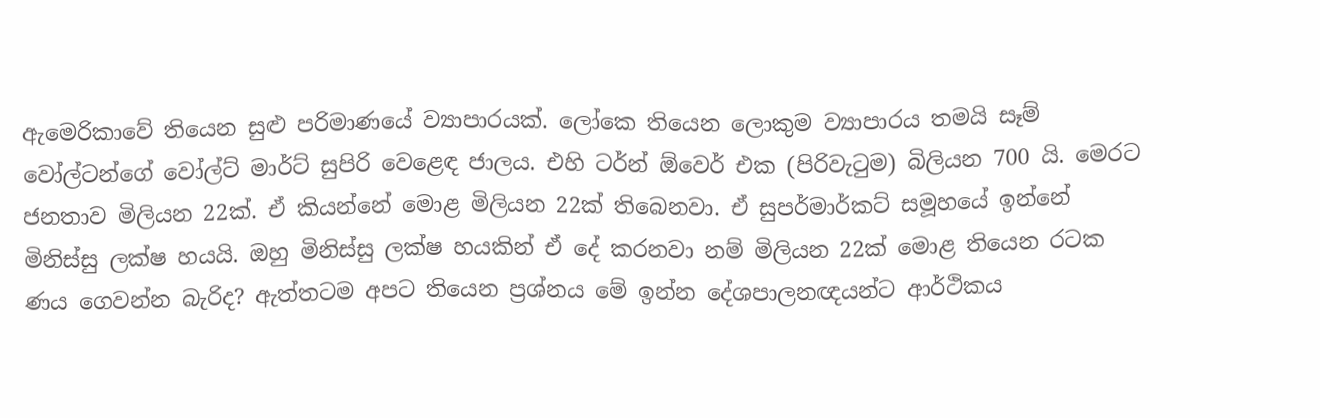ඇමෙරිකාවේ තියෙන සුළු පරිමාණයේ ව්‍යාපාරයක්. ලෝකෙ තියෙන ලොකුම ව්‍යාපාරය තමයි සෑම් වෝල්ටන්ගේ වෝල්ට් මාර්ට් සුපිරි වෙළෙඳ ජාලය. එහි ටර්න් ඕවෙර් එක (පිරිවැටුම) බිලියන 700 යි. මෙරට ජනතාව මිලියන 22ක්. ඒ කියන්නේ මොළ මිලියන 22ක් තිබෙනවා. ඒ සුපර්මාර්කට් සමූහයේ ඉන්නේ මිනිස්සු ලක්ෂ හයයි. ඔහු මිනිස්සු ලක්ෂ හයකින් ඒ දේ කරනවා නම් මිලියන 22ක් මොළ තියෙන රටක ණය ගෙවන්න බැරිද? ඇත්තටම අපට තියෙන ප්‍රශ්නය මේ ඉන්න දේශපාලනඥයන්ට ආර්ථිකය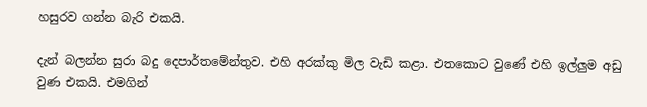හසුරව ගන්න බැරි එකයි.

දැන් බලන්න සුරා බදු දෙපාර්තමේන්තුව. එහි අරක්කු මිල වැඩි කළා. එතකොට වුණේ එහි ඉල්ලුම අඩු වුණ එකයි. එමගින්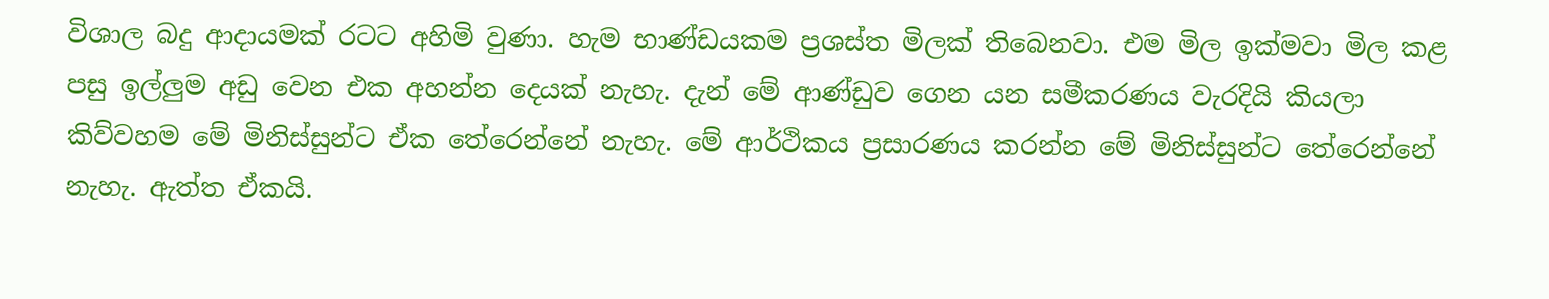විශාල බදු ආදායමක් රටට අහිමි වුණා. හැම භාණ්ඩයකම ප්‍රශස්ත මිලක් තිබෙනවා. එම මිල ඉක්මවා මිල කළ පසු ඉල්ලුම අඩු වෙන එක අහන්න දෙයක් නැහැ. දැන් මේ ආණ්ඩුව ගෙන යන සමීකරණය වැරදියි කියලා කිව්වහම මේ මිනිස්සුන්ට ඒක තේරෙන්නේ නැහැ. මේ ආර්ථිකය ප්‍රසාරණය කරන්න මේ මිනිස්සුන්ට තේරෙන්නේ නැහැ. ඇත්ත ඒකයි.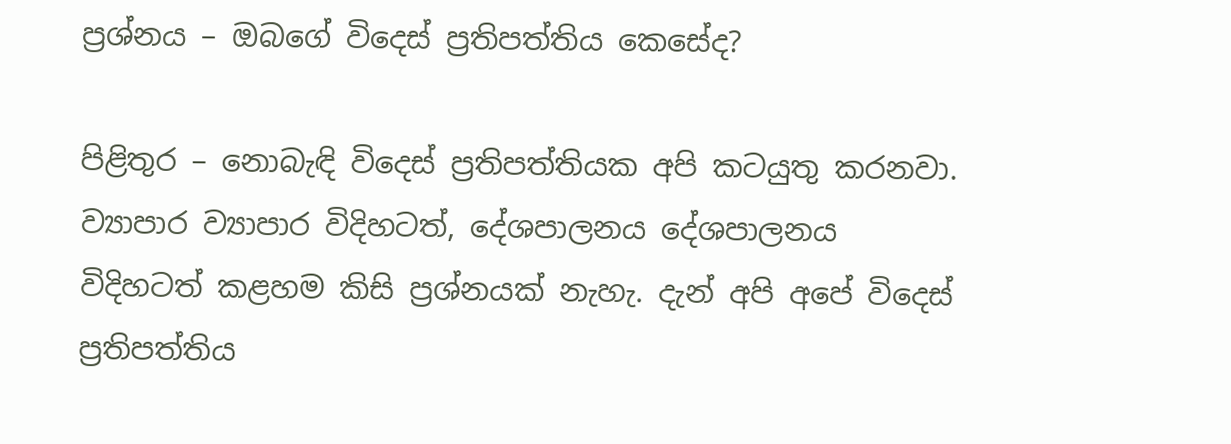ප්‍රශ්නය – ඔබගේ විදෙස් ප්‍රතිපත්තිය කෙසේද?

පිළිතුර – නොබැඳි විදෙස් ප්‍රතිපත්තියක අපි කටයුතු කරනවා. ව්‍යාපාර ව්‍යාපාර විදිහටත්, දේශපාලනය දේශපාලනය විදිහටත් කළහම කිසි ප්‍රශ්නයක් නැහැ. දැන් අපි අපේ විදෙස් ප්‍රතිපත්තිය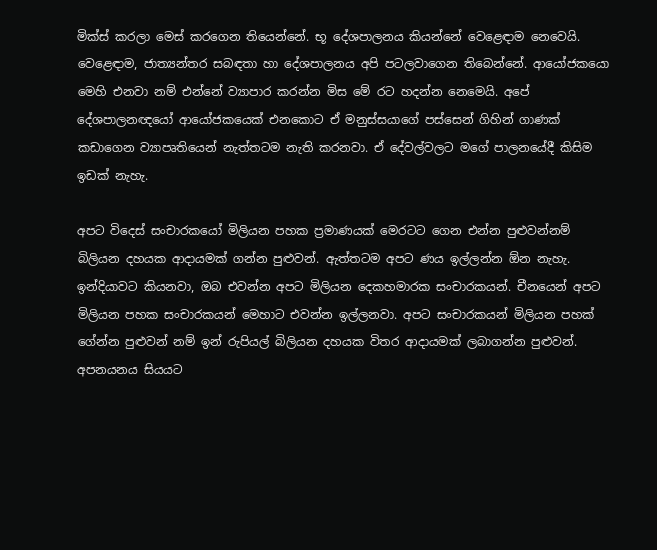මික්ස් කරලා මෙස් කරගෙන තියෙන්නේ. භූ දේශපාලනය කියන්නේ වෙළෙඳාම නෙවෙයි. වෙළෙඳාම, ජාත්‍යන්තර සබඳතා හා දේශපාලනය අපි පටලවාගෙන තිබෙන්නේ. ආයෝජකයො මෙහි එනවා නම් එන්නේ ව්‍යාපාර කරන්න මිස මේ රට හදන්න නෙමෙයි. අපේ දේශපාලනඥයෝ ආයෝජකයෙක් එනකොට ඒ මනුස්සයාගේ පස්සෙන් ගිහින් ගාණක් කඩාගෙන ව්‍යාපෘතියෙන් නැත්තටම නැති කරනවා. ඒ දේවල්වලට මගේ පාලනයේදී කිසිම ඉඩක් නැහැ.

අපට විදෙස් සංචාරකයෝ මිලියන පහක ප්‍රමාණයක් මෙරටට ගෙන එන්න පුළුවන්නම් බිලියන දහයක ආදායමක් ගන්න පුළුවන්. ඇත්තටම අපට ණය ඉල්ලන්න ඕන නැහැ. ඉන්දියාවට කියනවා, ඔබ එවන්න අපට මිලියන දෙකහමාරක සංචාරකයන්. චීනයෙන් අපට මිලියන පහක සංචාරකයන් මෙහාට එවන්න ඉල්ලනවා. අපට සංචාරකයන් මිලියන පහක් ගේන්න පුළුවන් නම් ඉන් රුපියල් බිලියන දහයක විතර ආදායමක් ලබාගන්න පුළුවන්. අපනයනය සියයට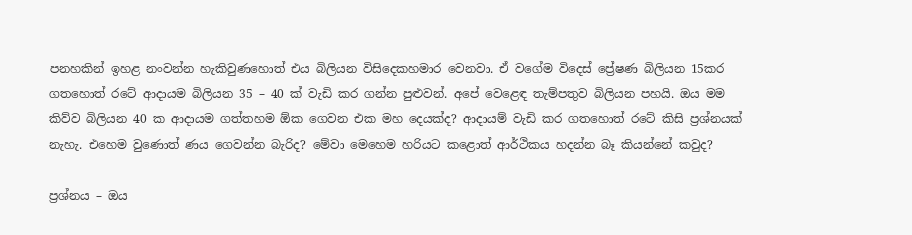පනහකින් ඉහළ නංවන්න හැකිවුණහොත් එය බිලියන විසිදෙකහමාර වෙනවා. ඒ වගේම විදෙස් ප්‍රේෂණ බිලියන 15කර ගතහොත් රටේ ආදායම බිලියන 35 – 40 ක් වැඩි කර ගන්න පුළුවන්. අපේ වෙළෙඳ තැම්පතුව බිලියන පහයි. ඔය මම කිව්ව බිලියන 40 ක ආදායම ගත්තහම ඕක ගෙවන එක මහ දෙයක්ද? ආදායම් වැඩි කර ගතහොත් රටේ කිසි ප්‍රශ්නයක් නැහැ. එහෙම වුණොත් ණය ගෙවන්න බැරිද? මේවා මෙහෙම හරියට කළොත් ආර්ථිකය හදන්න බෑ කියන්නේ කවුද?

ප්‍රශ්නය – ඔය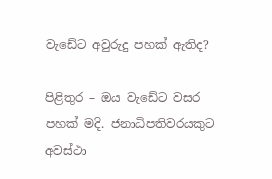වැඩේට අවුරුදු පහක් ඇතිද?

පිළිතුර – ඔය වැඩේට වසර පහක් මදි. ජනාධිපතිවරයකුට අවස්ථා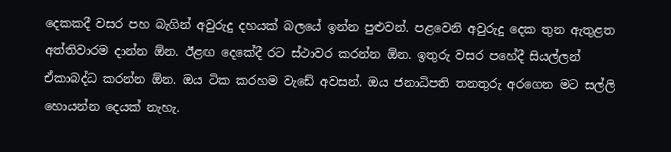දෙකකදී වසර පහ බැගින් අවුරුදු දහයක් බලයේ ඉන්න පුළුවන්. පළවෙනි අවුරුදු දෙක තුන ඇතුළත අත්තිවාරම දාන්න ඕන. ඊළඟ දෙකේදී රට ස්ථාවර කරන්න ඕන. ඉතුරු වසර පහේදී සියල්ලන් ඒකාබද්ධ කරන්න ඕන. ඔය ටික කරහම වැඩේ අවසන්. ඔය ජනාධිපති තනතුරු අරගෙන මට සල්ලි හොයන්න දෙයක් නැහැ.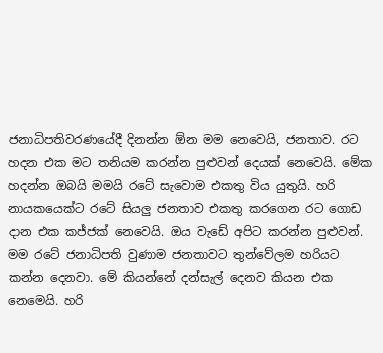ජනාධිපතිවරණයේදී දිනන්න ඕන මම නෙවෙයි, ජනතාව. රට හදන එක මට තනියම කරන්න පුළුවන් දෙයක් නෙවෙයි. මේක හදන්න ඔබයි මමයි රටේ සැවොම එකතු විය යුතුයි. හරි නායකයෙක්ට රටේ සියලු ජනතාව එකතු කරගෙන රට ගොඩ දාන එක කජ්ජක් නෙවෙයි. ඔය වැඩේ අපිට කරන්න පුළුවන්. මම රටේ ජනාධිපති වුණාම ජනතාවට තුන්වේලම හරියට කන්න දෙනවා. මේ කියන්නේ දන්සැල් දෙනව කියන එක නෙමෙයි. හරි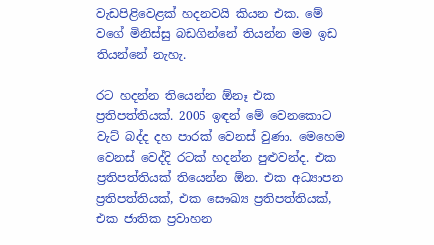වැඩපිළිවෙළක් හදනවයි කියන එක. මේ වගේ මිනිස්සු බඩගින්නේ තියන්න මම ඉඩ තියන්නේ නැහැ.

රට හදන්න තියෙන්න ඕනෑ එක ප්‍රතිපත්තියක්. 2005 ඉඳන් මේ වෙනකොට වැට් බද්ද දහ පාරක් වෙනස් වුණා. මෙහෙම වෙනස් වෙද්දි රටක් හදන්න පුළුවන්ද. එක ප්‍රතිපත්තියක් තියෙන්න ඕන. එක අධ්‍යාපන ප්‍රතිපත්තියක්, එක සෞඛ්‍ය ප්‍රතිපත්තියක්, එක ජාතික ප්‍රවාහන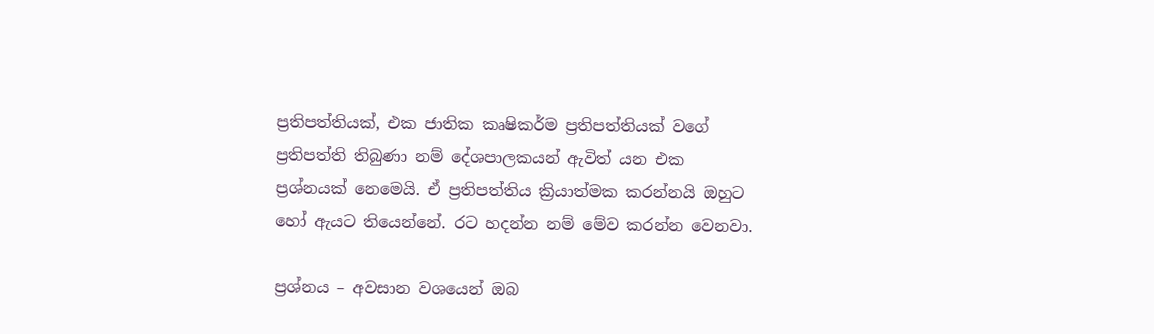ප්‍රතිපත්තියක්, එක ජාතික කෘෂිකර්ම ප්‍රතිපත්තියක් වගේ ප්‍රතිපත්ති තිබුණා නම් දේශපාලකයන් ඇවිත් යන එක ප්‍රශ්නයක් නෙමෙයි. ඒ ප්‍රතිපත්තිය ක්‍රියාත්මක කරන්නයි ඔහුට හෝ ඇයට තියෙන්නේ. රට හදන්න නම් මේව කරන්න වෙනවා.

ප්‍රශ්නය – අවසාන වශයෙන් ඔබ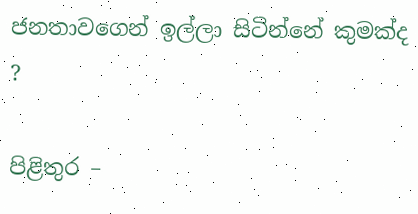ජනතාවගෙන් ඉල්ලා සිටින්නේ කුමක්ද ?

පිළිතුර –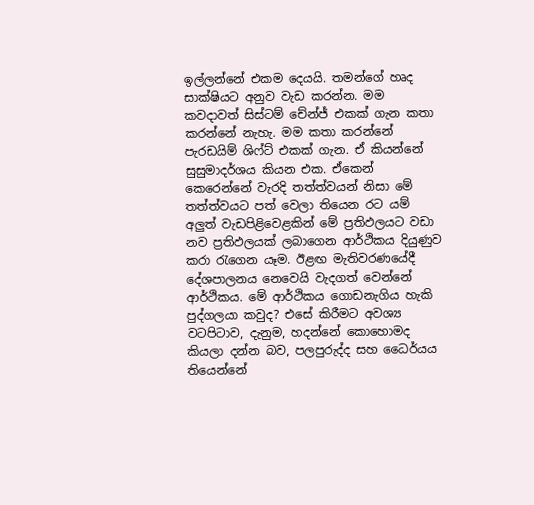ඉල්ලන්නේ එකම දෙයයි. තමන්ගේ හෘද සාක්ෂියට අනුව වැඩ කරන්න. මම කවදාවත් සිස්ටම් චේන්ජ් එකක් ගැන කතා කරන්නේ නැහැ. මම කතා කරන්නේ පැරඩයිම් ශිෆ්ට් එකක් ගැන. ඒ කියන්නේ සුසුමාදර්ශය කියන එක. ඒකෙන් කෙරෙන්නේ වැරදි තත්ත්වයන් නිසා මේ තත්ත්වයට පත් වෙලා තියෙන රට යම් අලුත් වැඩපිළිවෙළකින් මේ ප්‍රතිඵලයට වඩා නව ප්‍රතිඵලයක් ලබාගෙන ආර්ථිකය දියුණුව කරා රැගෙන යෑම. ඊළඟ මැතිවරණයේදී දේශපාලනය නෙවෙයි වැදගත් වෙන්නේ ආර්ථිකය. මේ ආර්ථිකය ගොඩනැගිය හැකි පුද්ගලයා කවුද? එසේ කිරීමට අවශ්‍ය වටපිටාව, දැනුම, හදන්නේ කොහොමද කියලා දන්න බව, පලපුරුද්ද සහ ධෛර්යය තියෙන්නේ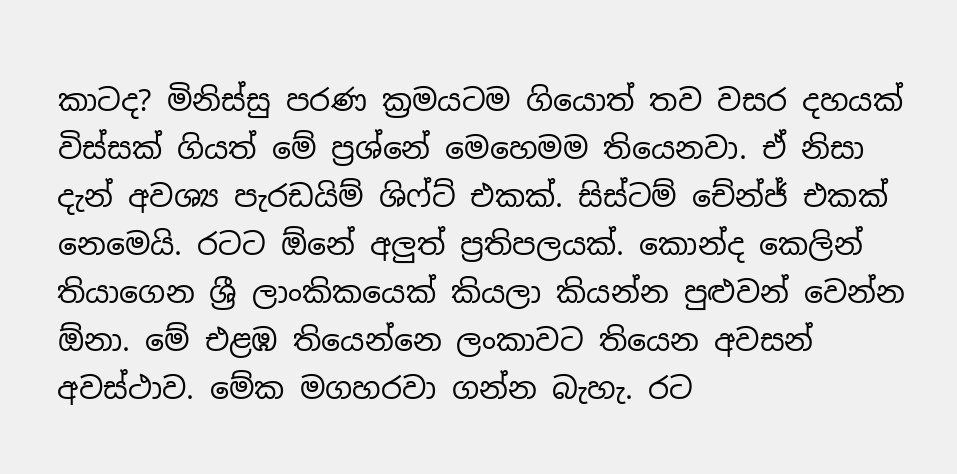කාටද? මිනිස්සු පරණ ක්‍රමයටම ගියොත් තව වසර දහයක් විස්සක් ගියත් මේ ප්‍රශ්නේ මෙහෙමම තියෙනවා. ඒ නිසා දැන් අවශ්‍ය පැරඩයිම් ශිෆ්ට් එකක්. සිස්ටම් චේන්ජ් එකක් නෙමෙයි. රටට ඕනේ අලුත් ප්‍රතිපලයක්. කොන්ද කෙලින් තියාගෙන ශ්‍රී ලාංකිකයෙක් කියලා කියන්න පුළුවන් වෙන්න ඕනා. මේ එළඹ තියෙන්නෙ ලංකාවට තියෙන අවසන් අවස්ථාව. මේක මගහරවා ගන්න බැහැ. රට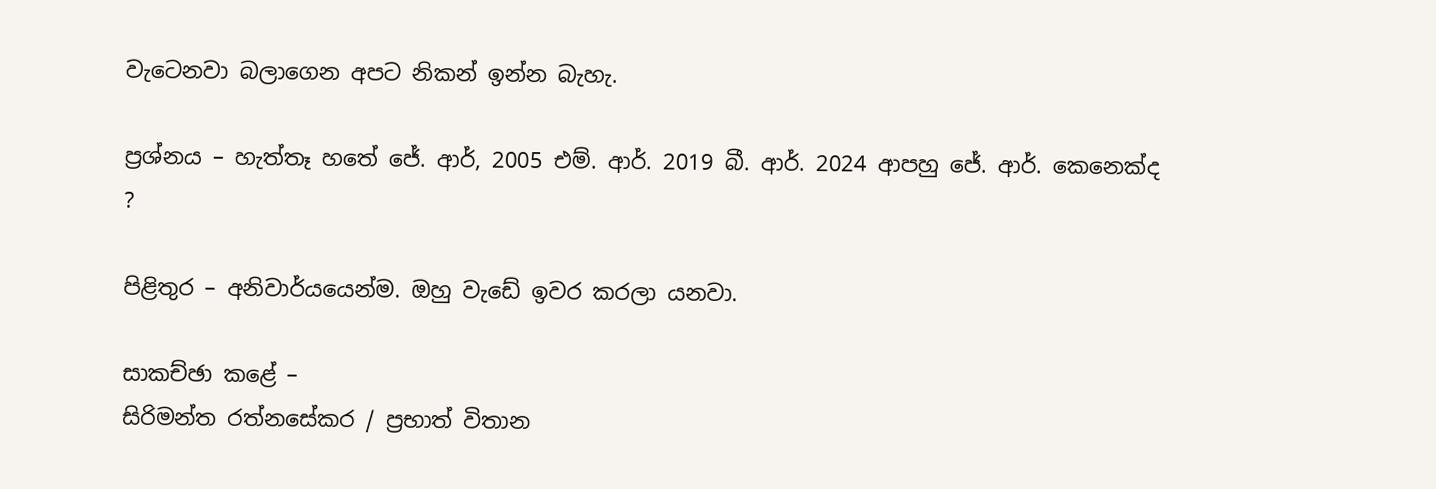වැටෙනවා බලාගෙන අපට නිකන් ඉන්න බැහැ.

ප්‍රශ්නය – හැත්තෑ හතේ ජේ. ආර්, 2005 එම්. ආර්. 2019 බී. ආර්. 2024 ආපහු ජේ. ආර්. කෙනෙක්ද ?

පිළිතුර – අනිවාර්යයෙන්ම. ඔහු වැඩේ ඉවර කරලා යනවා.

සාකච්ඡා කළේ –
සිරිමන්ත රත්නසේකර / ප්‍රභාත් විතාන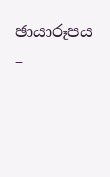ඡායාරූපය –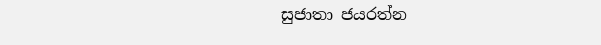සුජාතා ජයරත්න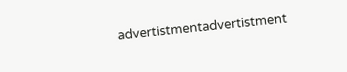advertistmentadvertistment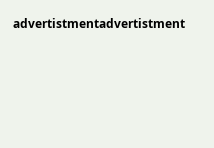advertistmentadvertistment